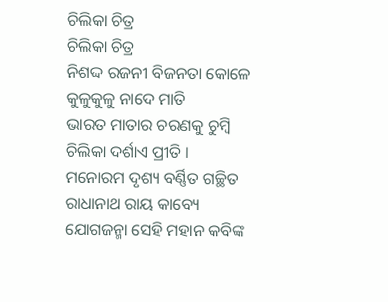ଚିଲିକା ଚିତ୍ର
ଚିଲିକା ଚିତ୍ର
ନିଶଦ୍ଦ ରଜନୀ ବିଜନତା କୋଳେ
କୁଳୁକୁଳୁ ନାଦେ ମାତି
ଭାରତ ମାତାର ଚରଣକୁ ଚୁମ୍ବି
ଚିଲିକା ଦର୍ଶାଏ ପ୍ରୀତି ।
ମନୋରମ ଦୃଶ୍ୟ ବର୍ଣ୍ଣିତ ଗଚ୍ଛିତ
ରାଧାନାଥ ରାୟ କାବ୍ୟେ
ଯୋଗଜନ୍ମା ସେହି ମହାନ କବିଙ୍କ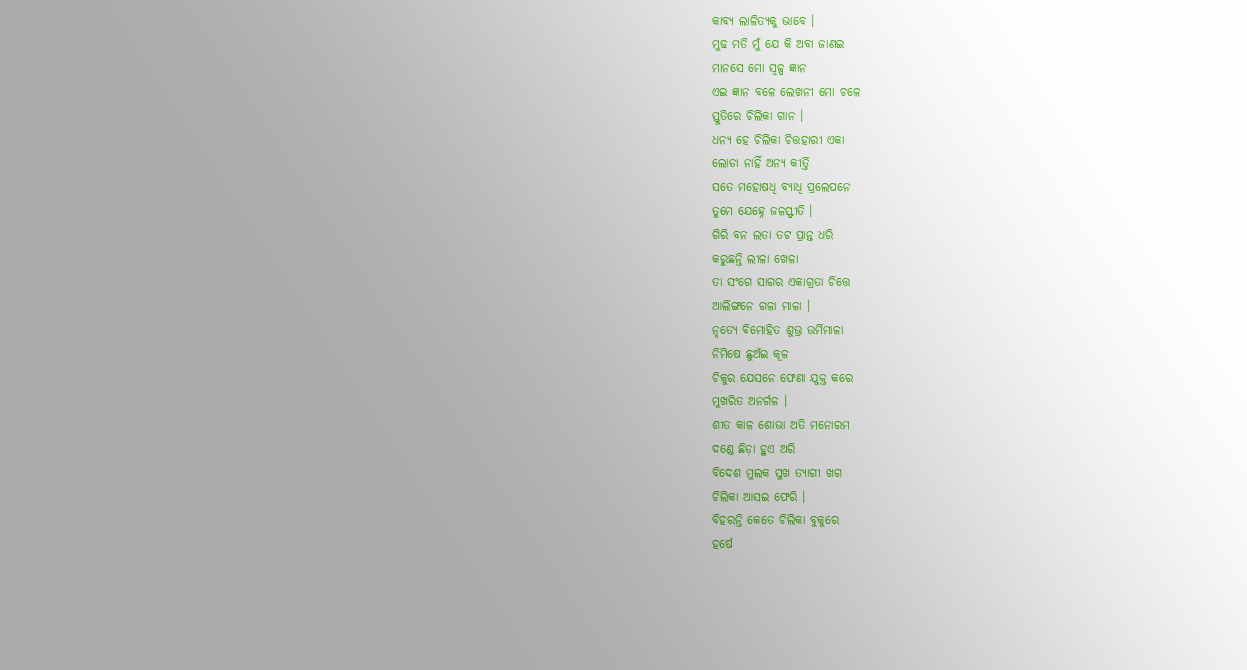କାବ୍ୟ ଲାଳିତ୍ୟକୁ ଭାବେ ।
ମୁଢ ମତି ମୁଁ ଯେ କି ଅବା ଜାଣଇ
ମାନସେ ମୋ ସ୍ବଳ୍ପ ଜ୍ଞାନ
ଏଇ ଜ୍ଞାନ ବଳେ ଲେଖନୀ ମୋ ଚଳେ
ସ୍ତୁତିରେ ଚିଲିକା ଗାନ ।
ଧନ୍ୟ ହେ ଚିଲିକା ଚିତ୍ତହାରୀ ଏକା
ଲୋଡା ନାହିଁ ଅନ୍ୟ କୀର୍ତ୍ତି
ସତେ ମହୋଷଧି ବ୍ୟାଧି ପ୍ରଲେପନେ
ତୁମେ ଯେହ୍ନେ ଜଳସ୍ଫୀତି ।
ଗିରି ବନ ଲତା ତଟ ପ୍ରାନ୍ତ ଧରି
କରୁଛନ୍ତି ଲୀଳା ଖେଳା
ତା ସଂଗେ ସାଗର ଏକାଗ୍ରତା ଚିତ୍ତେ
ଆଲିଙ୍ଗନେ ଗଳା ମାଳା ।
ନୃତ୍ୟେ ବିମୋହିତ ଶୁଭ୍ର ଉର୍ମିମାଳା
ନିମିଷେ ଛୁଅଁଇ କୂଳ
ଚିକୁର ଯେସନେ ଫେଣା ଯୁକ୍ତ କରେ
ମୁଖରିତ ଅନର୍ଗଳ ।
ଶୀତ କାଳ ଶୋଭା ଅତି ମନୋରମ
ଦଣ୍ଡେ ଛିଡ଼ା ହୁଏ ଅରି
ବିଦେଶ ମୁଲକ ସୁଖ ତ୍ୟାଗୀ ଖଗ
ଚିଲିକା ଆସଇ ଫେରି ।
ବିହରନ୍ତି କେତେ ଚିଲିକା ବୁକୁରେ
ହର୍ଷେ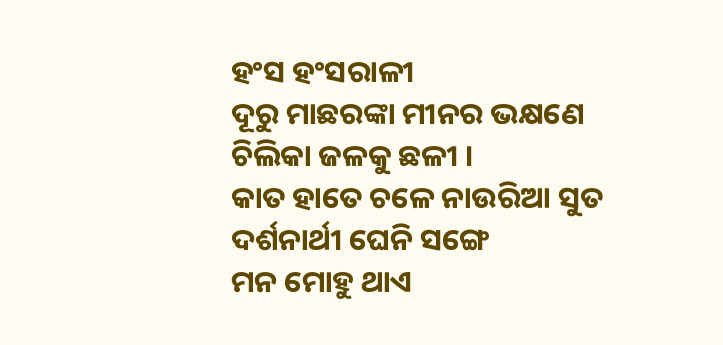ହଂସ ହଂସରାଳୀ
ଦୂରୁ ମାଛରଙ୍କା ମୀନର ଭକ୍ଷଣେ
ଚିଲିକା ଜଳକୁ ଛଳୀ ।
କାତ ହାତେ ଚଳେ ନାଉରିଆ ସୁତ
ଦର୍ଶନାର୍ଥୀ ଘେନି ସଙ୍ଗେ
ମନ ମୋହୁ ଥାଏ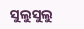ସୁଲୁସୁଲୁ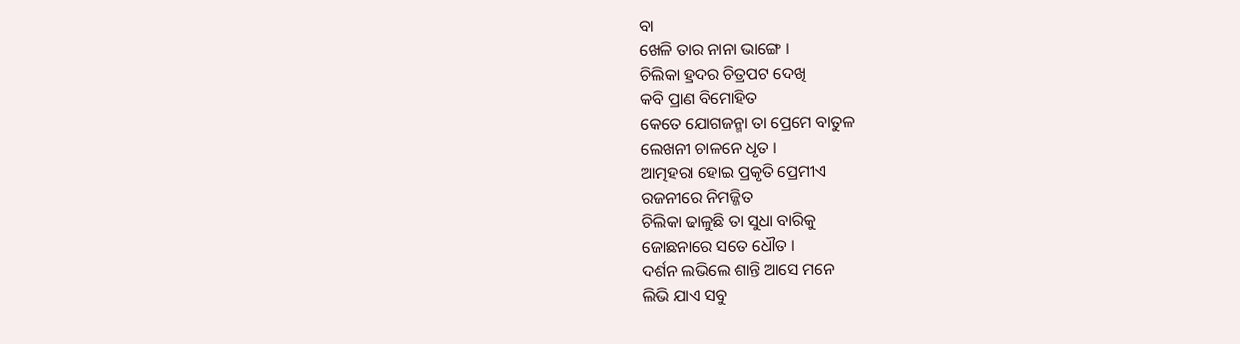ବା
ଖେଳି ତାର ନାନା ଭାଙ୍ଗେ ।
ଚିଲିକା ହ୍ରଦର ଚିତ୍ରପଟ ଦେଖି
କବି ପ୍ରାଣ ବିମୋହିତ
କେତେ ଯୋଗଜନ୍ମା ତା ପ୍ରେମେ ବାତୁଳ
ଲେଖନୀ ଚାଳନେ ଧୃତ ।
ଆତ୍ମହରା ହୋଇ ପ୍ରକୃତି ପ୍ରେମୀଏ
ରଜନୀରେ ନିମଜ୍ଜିତ
ଚିଲିକା ଢାଳୁଛି ତା ସୁଧା ବାରିକୁ
ଜୋଛନାରେ ସତେ ଧୌତ ।
ଦର୍ଶନ ଲଭିଲେ ଶାନ୍ତି ଆସେ ମନେ
ଲିଭି ଯାଏ ସବୁ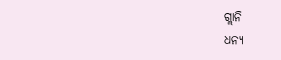ଗ୍ଲାନି
ଧନ୍ୟ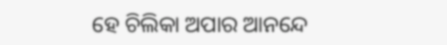ହେ ଚିଲିକା ଅପାର ଆନନ୍ଦେ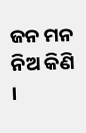ଜନ ମନ ନିଅ କିଣି ।